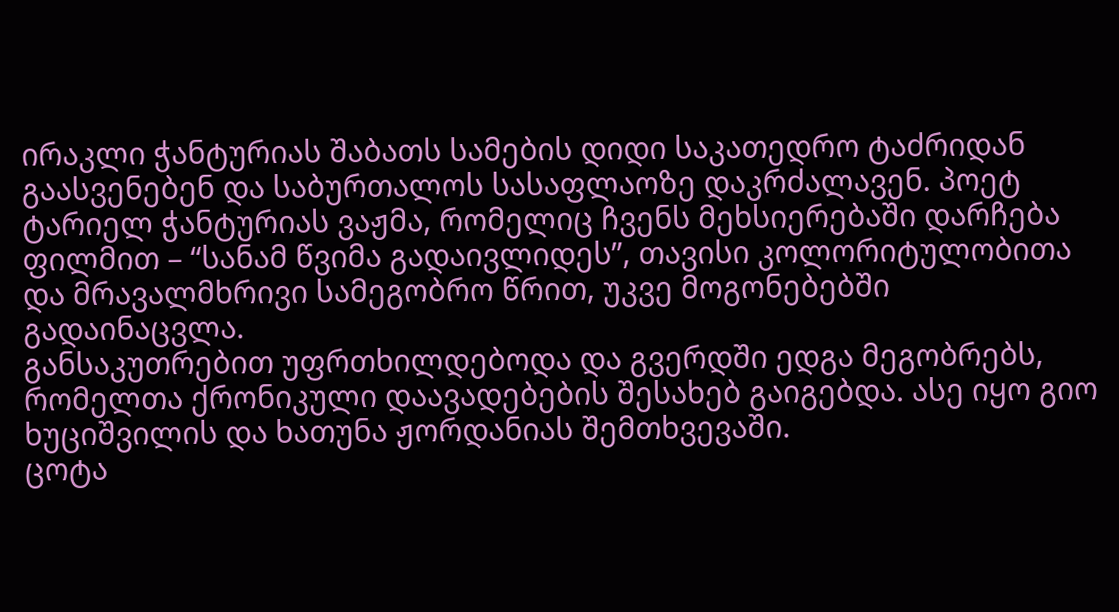ირაკლი ჭანტურიას შაბათს სამების დიდი საკათედრო ტაძრიდან გაასვენებენ და საბურთალოს სასაფლაოზე დაკრძალავენ. პოეტ ტარიელ ჭანტურიას ვაჟმა, რომელიც ჩვენს მეხსიერებაში დარჩება ფილმით – “სანამ წვიმა გადაივლიდეს”, თავისი კოლორიტულობითა და მრავალმხრივი სამეგობრო წრით, უკვე მოგონებებში გადაინაცვლა.
განსაკუთრებით უფრთხილდებოდა და გვერდში ედგა მეგობრებს, რომელთა ქრონიკული დაავადებების შესახებ გაიგებდა. ასე იყო გიო ხუციშვილის და ხათუნა ჟორდანიას შემთხვევაში.
ცოტა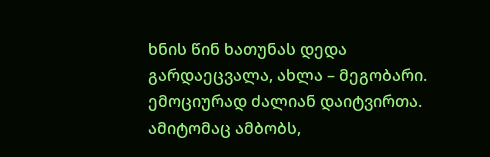ხნის წინ ხათუნას დედა გარდაეცვალა, ახლა – მეგობარი. ემოციურად ძალიან დაიტვირთა. ამიტომაც ამბობს,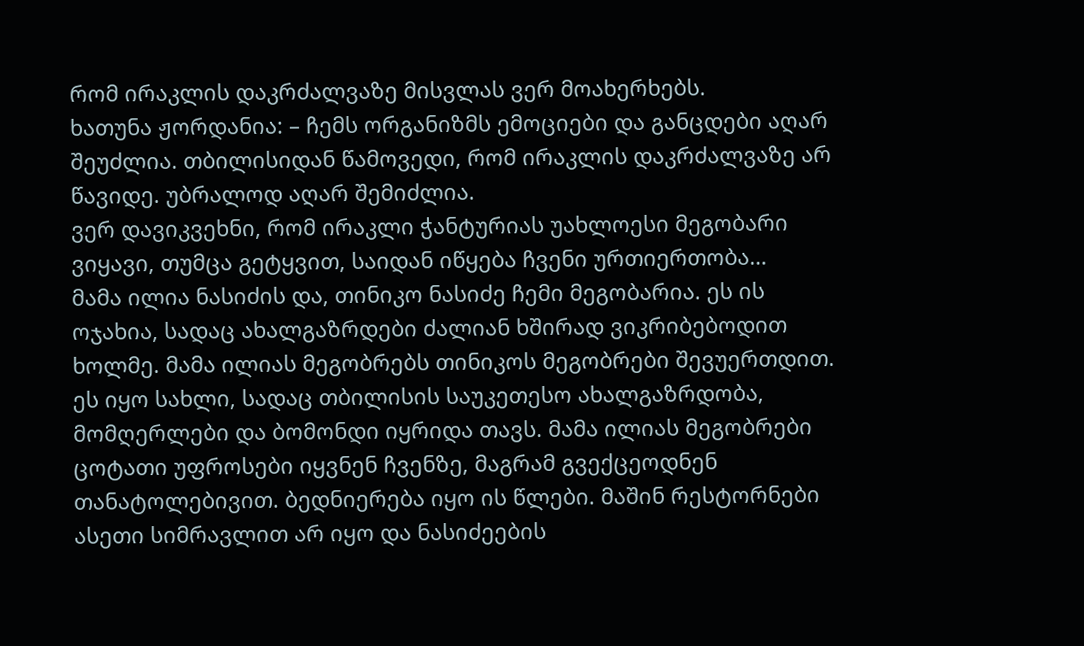რომ ირაკლის დაკრძალვაზე მისვლას ვერ მოახერხებს.
ხათუნა ჟორდანია: – ჩემს ორგანიზმს ემოციები და განცდები აღარ შეუძლია. თბილისიდან წამოვედი, რომ ირაკლის დაკრძალვაზე არ წავიდე. უბრალოდ აღარ შემიძლია.
ვერ დავიკვეხნი, რომ ირაკლი ჭანტურიას უახლოესი მეგობარი ვიყავი, თუმცა გეტყვით, საიდან იწყება ჩვენი ურთიერთობა…
მამა ილია ნასიძის და, თინიკო ნასიძე ჩემი მეგობარია. ეს ის ოჯახია, სადაც ახალგაზრდები ძალიან ხშირად ვიკრიბებოდით ხოლმე. მამა ილიას მეგობრებს თინიკოს მეგობრები შევუერთდით.
ეს იყო სახლი, სადაც თბილისის საუკეთესო ახალგაზრდობა, მომღერლები და ბომონდი იყრიდა თავს. მამა ილიას მეგობრები ცოტათი უფროსები იყვნენ ჩვენზე, მაგრამ გვექცეოდნენ თანატოლებივით. ბედნიერება იყო ის წლები. მაშინ რესტორნები ასეთი სიმრავლით არ იყო და ნასიძეების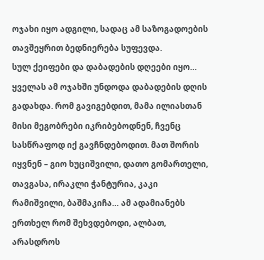ოჯახი იყო ადგილი, სადაც ამ საზოგადოების თავშეყრით ბედნიერება სუფევდა.
სულ ქეიფები და დაბადების დღეები იყო… ყველას ამ ოჯახში უნდოდა დაბადების დღის გადახდა. რომ გავიგებდით, მამა ილიასთან მისი მეგობრები იკრიბებოდნენ, ჩვენც სასწრაფოდ იქ გავჩნდებოდით. მათ შორის იყვნენ – გიო ხუციშვილი, დათო გომართელი, თავგასა, ირაკლი ჭანტურია, კაკი რამიშვილი, ბაშმაკიჩა… ამ ადამიანებს ერთხელ რომ შეხვდებოდი, ალბათ, არასდროს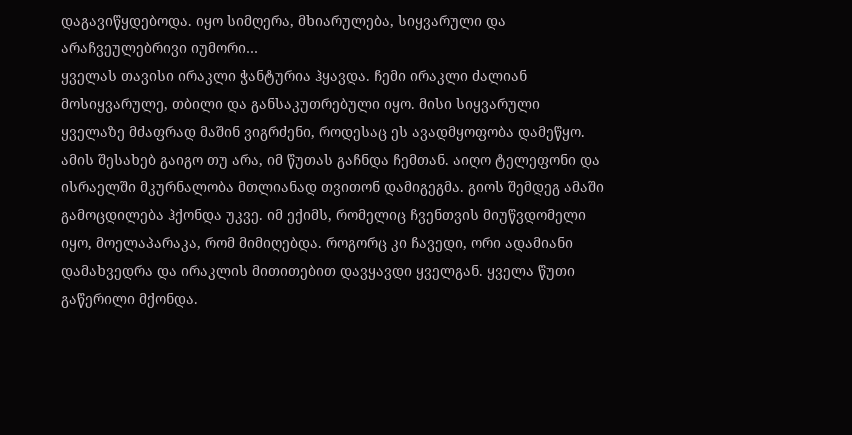დაგავიწყდებოდა. იყო სიმღერა, მხიარულება, სიყვარული და არაჩვეულებრივი იუმორი…
ყველას თავისი ირაკლი ჭანტურია ჰყავდა. ჩემი ირაკლი ძალიან მოსიყვარულე, თბილი და განსაკუთრებული იყო. მისი სიყვარული ყველაზე მძაფრად მაშინ ვიგრძენი, როდესაც ეს ავადმყოფობა დამეწყო. ამის შესახებ გაიგო თუ არა, იმ წუთას გაჩნდა ჩემთან. აიღო ტელეფონი და ისრაელში მკურნალობა მთლიანად თვითონ დამიგეგმა. გიოს შემდეგ ამაში გამოცდილება ჰქონდა უკვე. იმ ექიმს, რომელიც ჩვენთვის მიუწვდომელი იყო, მოელაპარაკა, რომ მიმიღებდა. როგორც კი ჩავედი, ორი ადამიანი დამახვედრა და ირაკლის მითითებით დავყავდი ყველგან. ყველა წუთი გაწერილი მქონდა.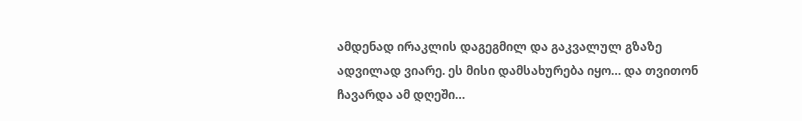ამდენად ირაკლის დაგეგმილ და გაკვალულ გზაზე ადვილად ვიარე. ეს მისი დამსახურება იყო… და თვითონ ჩავარდა ამ დღეში…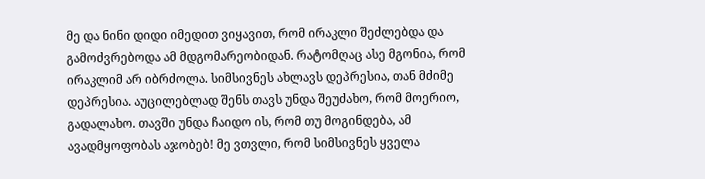მე და ნინი დიდი იმედით ვიყავით, რომ ირაკლი შეძლებდა და გამოძვრებოდა ამ მდგომარეობიდან. რატომღაც ასე მგონია, რომ ირაკლიმ არ იბრძოლა. სიმსივნეს ახლავს დეპრესია, თან მძიმე დეპრესია. აუცილებლად შენს თავს უნდა შეუძახო, რომ მოერიო, გადალახო. თავში უნდა ჩაიდო ის, რომ თუ მოგინდება, ამ ავადმყოფობას აჯობებ! მე ვთვლი, რომ სიმსივნეს ყველა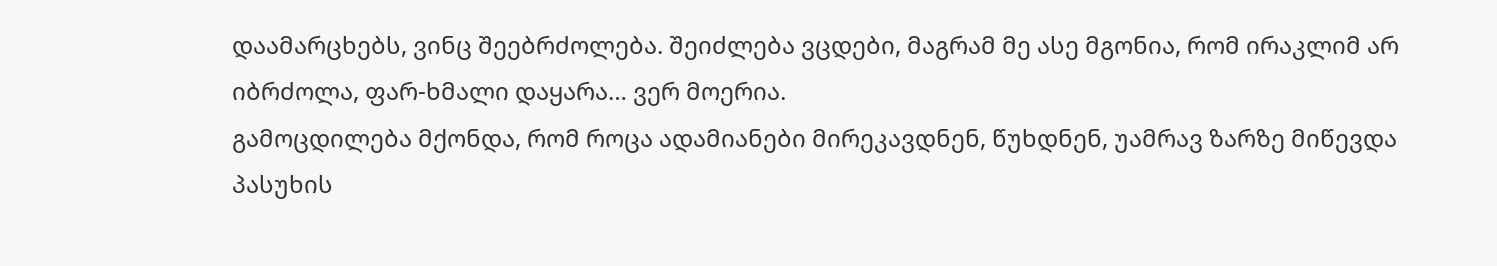დაამარცხებს, ვინც შეებრძოლება. შეიძლება ვცდები, მაგრამ მე ასე მგონია, რომ ირაკლიმ არ იბრძოლა, ფარ-ხმალი დაყარა… ვერ მოერია.
გამოცდილება მქონდა, რომ როცა ადამიანები მირეკავდნენ, წუხდნენ, უამრავ ზარზე მიწევდა პასუხის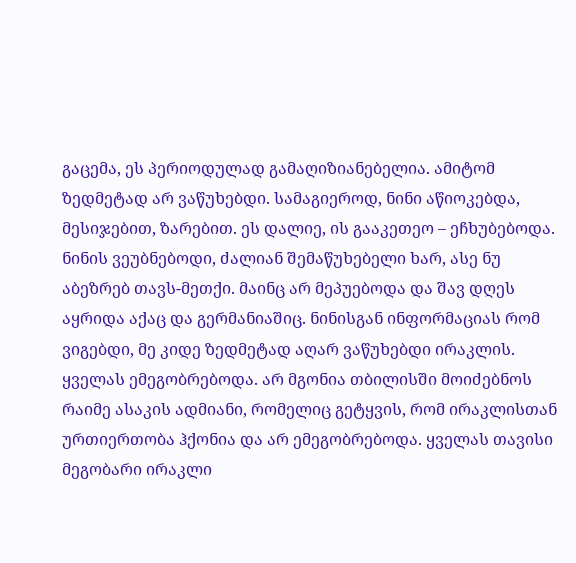გაცემა, ეს პერიოდულად გამაღიზიანებელია. ამიტომ ზედმეტად არ ვაწუხებდი. სამაგიეროდ, ნინი აწიოკებდა, მესიჯებით, ზარებით. ეს დალიე, ის გააკეთეო – ეჩხუბებოდა. ნინის ვეუბნებოდი, ძალიან შემაწუხებელი ხარ, ასე ნუ აბეზრებ თავს-მეთქი. მაინც არ მეპუებოდა და შავ დღეს აყრიდა აქაც და გერმანიაშიც. ნინისგან ინფორმაციას რომ ვიგებდი, მე კიდე ზედმეტად აღარ ვაწუხებდი ირაკლის.
ყველას ემეგობრებოდა. არ მგონია თბილისში მოიძებნოს რაიმე ასაკის ადმიანი, რომელიც გეტყვის, რომ ირაკლისთან ურთიერთობა ჰქონია და არ ემეგობრებოდა. ყველას თავისი მეგობარი ირაკლი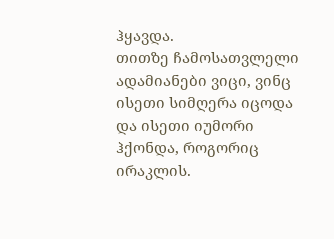ჰყავდა.
თითზე ჩამოსათვლელი ადამიანები ვიცი, ვინც ისეთი სიმღერა იცოდა და ისეთი იუმორი ჰქონდა, როგორიც ირაკლის.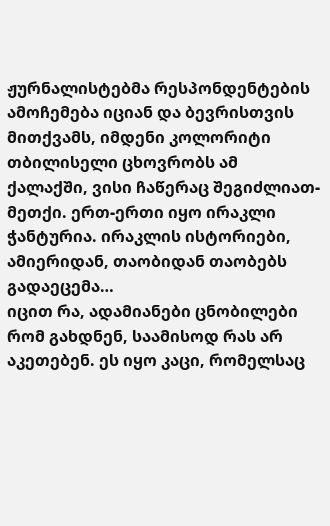ჟურნალისტებმა რესპონდენტების ამოჩემება იციან და ბევრისთვის მითქვამს, იმდენი კოლორიტი თბილისელი ცხოვრობს ამ ქალაქში, ვისი ჩაწერაც შეგიძლიათ-მეთქი. ერთ-ერთი იყო ირაკლი ჭანტურია. ირაკლის ისტორიები, ამიერიდან, თაობიდან თაობებს გადაეცემა…
იცით რა, ადამიანები ცნობილები რომ გახდნენ, საამისოდ რას არ აკეთებენ. ეს იყო კაცი, რომელსაც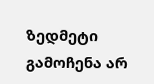ზედმეტი გამოჩენა არ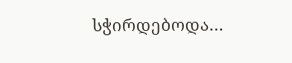სჭირდებოდა…